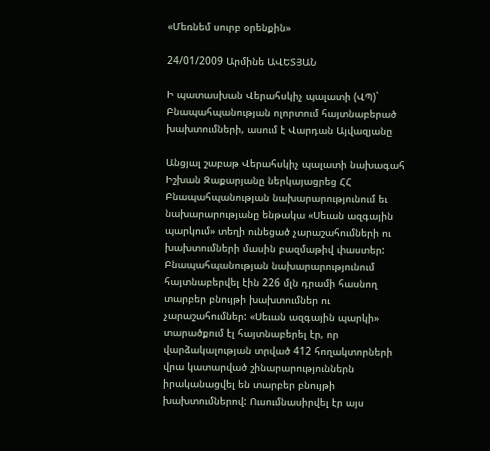«Մեռնեմ սուրբ օրենքին»

24/01/2009 Արմինե ԱՎԵՏՅԱՆ

Ի պատասխան Վերահսկիչ պալատի (ՎՊ)` Բնապահպանության ոլորտում հայտնաբերած խախտումների, ասում է Վարդան Այվազյանը

Անցյալ շաբաթ Վերահսկիչ պալատի նախագահ Իշխան Զաքարյանը ներկայացրեց ՀՀ Բնապահպանության նախարարությունում եւ նախարարությանը ենթակա «Սեւան ազգային պարկում» տեղի ունեցած չարաշահումների ու խախտումների մասին բազմաթիվ փաստեր: Բնապահպանության նախարարությունում հայտնաբերվել էին 226 մլն դրամի հասնող տարբեր բնույթի խախտումներ ու չարաշահումներ: «Սեւան ազգային պարկի» տարածքում էլ հայտնաբերել էր, որ վարձակալության տրված 412 հողակտորների վրա կատարված շինարարություններն իրականացվել են տարբեր բնույթի խախտումներով: Ուսումնասիրվել էր այս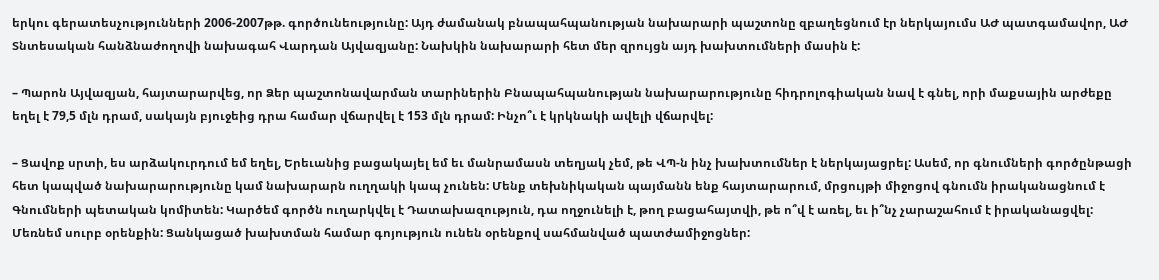երկու գերատեսչությունների 2006-2007թթ. գործունեությունը: Այդ ժամանակ բնապահպանության նախարարի պաշտոնը զբաղեցնում էր ներկայումս ԱԺ պատգամավոր, ԱԺ Տնտեսական հանձնաժողովի նախագահ Վարդան Այվազյանը: Նախկին նախարարի հետ մեր զրույցն այդ խախտումների մասին է:

– Պարոն Այվազյան, հայտարարվեց, որ Ձեր պաշտոնավարման տարիներին Բնապահպանության նախարարությունը հիդրոլոգիական նավ է գնել, որի մաքսային արժեքը եղել է 79,5 մլն դրամ, սակայն բյուջեից դրա համար վճարվել է 153 մլն դրամ: Ինչո՞ւ է կրկնակի ավելի վճարվել:

– Ցավոք սրտի, ես արձակուրդում եմ եղել, Երեւանից բացակայել եմ եւ մանրամասն տեղյակ չեմ, թե ՎՊ-ն ինչ խախտումներ է ներկայացրել: Ասեմ, որ գնումների գործընթացի հետ կապված նախարարությունը կամ նախարարն ուղղակի կապ չունեն: Մենք տեխնիկական պայմանն ենք հայտարարում, մրցույթի միջոցով գնումն իրականացնում է Գնումների պետական կոմիտեն: Կարծեմ գործն ուղարկվել է Դատախազություն, դա ողջունելի է, թող բացահայտվի, թե ո՞վ է առել, եւ ի՞նչ չարաշահում է իրականացվել: Մեռնեմ սուրբ օրենքին: Ցանկացած խախտման համար գոյություն ունեն օրենքով սահմանված պատժամիջոցներ: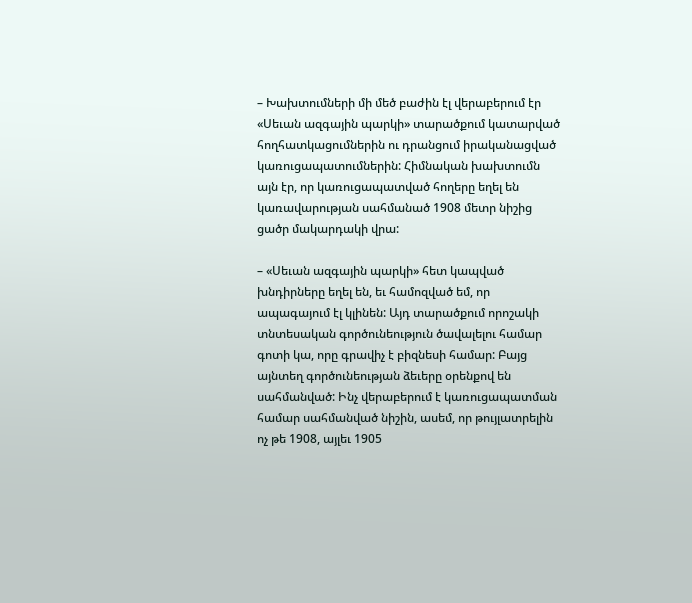– Խախտումների մի մեծ բաժին էլ վերաբերում էր «Սեւան ազգային պարկի» տարածքում կատարված հողհատկացումներին ու դրանցում իրականացված կառուցապատումներին: Հիմնական խախտումն այն էր, որ կառուցապատված հողերը եղել են կառավարության սահմանած 1908 մետր նիշից ցածր մակարդակի վրա:

– «Սեւան ազգային պարկի» հետ կապված խնդիրները եղել են, եւ համոզված եմ, որ ապագայում էլ կլինեն: Այդ տարածքում որոշակի տնտեսական գործունեություն ծավալելու համար գոտի կա, որը գրավիչ է բիզնեսի համար: Բայց այնտեղ գործունեության ձեւերը օրենքով են սահմանված: Ինչ վերաբերում է կառուցապատման համար սահմանված նիշին, ասեմ, որ թույլատրելին ոչ թե 1908, այլեւ 1905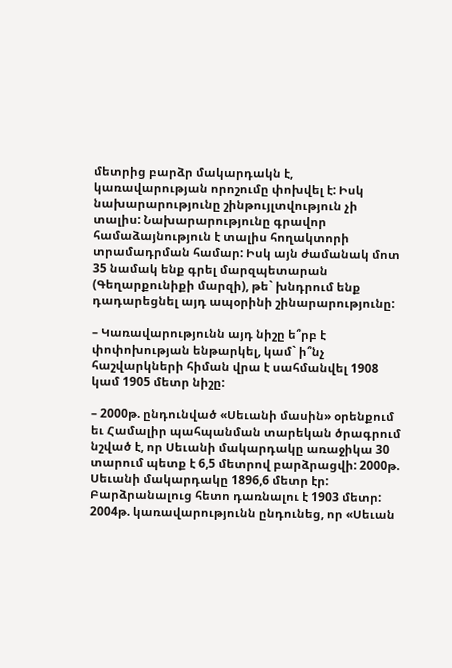մետրից բարձր մակարդակն է, կառավարության որոշումը փոխվել է: Իսկ նախարարությունը շինթույլտվություն չի տալիս: Նախարարությունը գրավոր համաձայնություն է տալիս հողակտորի տրամադրման համար: Իսկ այն ժամանակ մոտ 35 նամակ ենք գրել մարզպետարան (Գեղարքունիքի մարզի), թե` խնդրում ենք դադարեցնել այդ ապօրինի շինարարությունը:

– Կառավարությունն այդ նիշը ե՞րբ է փոփոխության ենթարկել, կամ` ի՞նչ հաշվարկների հիման վրա է սահմանվել 1908 կամ 1905 մետր նիշը:

– 2000թ. ընդունված «Սեւանի մասին» օրենքում եւ Համալիր պահպանման տարեկան ծրագրում նշված է, որ Սեւանի մակարդակը առաջիկա 30 տարում պետք է 6,5 մետրով բարձրացվի: 2000թ. Սեւանի մակարդակը 1896,6 մետր էր: Բարձրանալուց հետո դառնալու է 1903 մետր: 2004թ. կառավարությունն ընդունեց, որ «Սեւան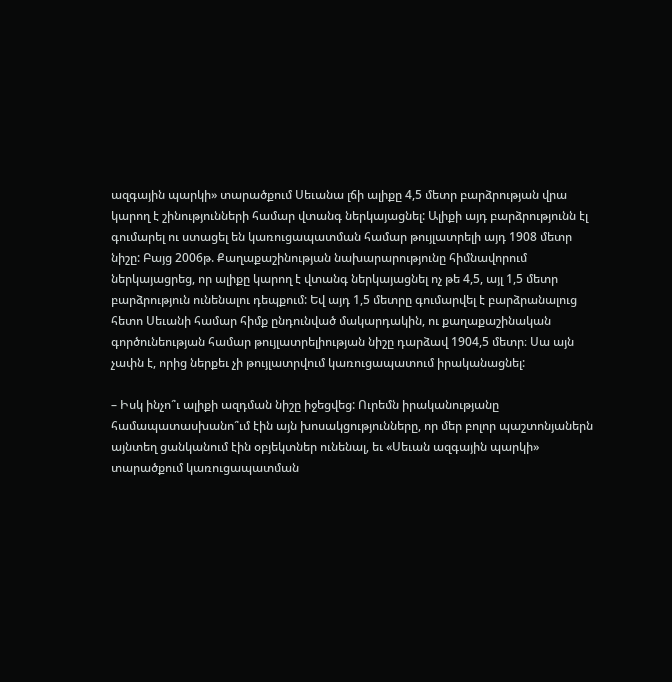ազգային պարկի» տարածքում Սեւանա լճի ալիքը 4,5 մետր բարձրության վրա կարող է շինությունների համար վտանգ ներկայացնել: Ալիքի այդ բարձրությունն էլ գումարել ու ստացել են կառուցապատման համար թույլատրելի այդ 1908 մետր նիշը: Բայց 2006թ. Քաղաքաշինության նախարարությունը հիմնավորում ներկայացրեց, որ ալիքը կարող է վտանգ ներկայացնել ոչ թե 4,5, այլ 1,5 մետր բարձրություն ունենալու դեպքում: Եվ այդ 1,5 մետրը գումարվել է բարձրանալուց հետո Սեւանի համար հիմք ընդունված մակարդակին, ու քաղաքաշինական գործունեության համար թույլատրելիության նիշը դարձավ 1904,5 մետր։ Սա այն չափն է, որից ներքեւ չի թույլատրվում կառուցապատում իրականացնել:

– Իսկ ինչո՞ւ ալիքի ազդման նիշը իջեցվեց: Ուրեմն իրականությանը համապատասխանո՞ւմ էին այն խոսակցությունները, որ մեր բոլոր պաշտոնյաներն այնտեղ ցանկանում էին օբյեկտներ ունենալ, եւ «Սեւան ազգային պարկի» տարածքում կառուցապատման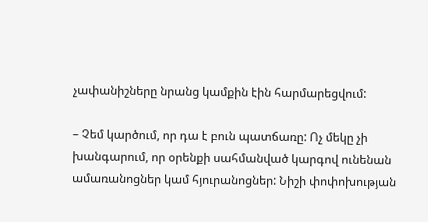չափանիշները նրանց կամքին էին հարմարեցվում:

– Չեմ կարծում, որ դա է բուն պատճառը: Ոչ մեկը չի խանգարում, որ օրենքի սահմանված կարգով ունենան ամառանոցներ կամ հյուրանոցներ: Նիշի փոփոխության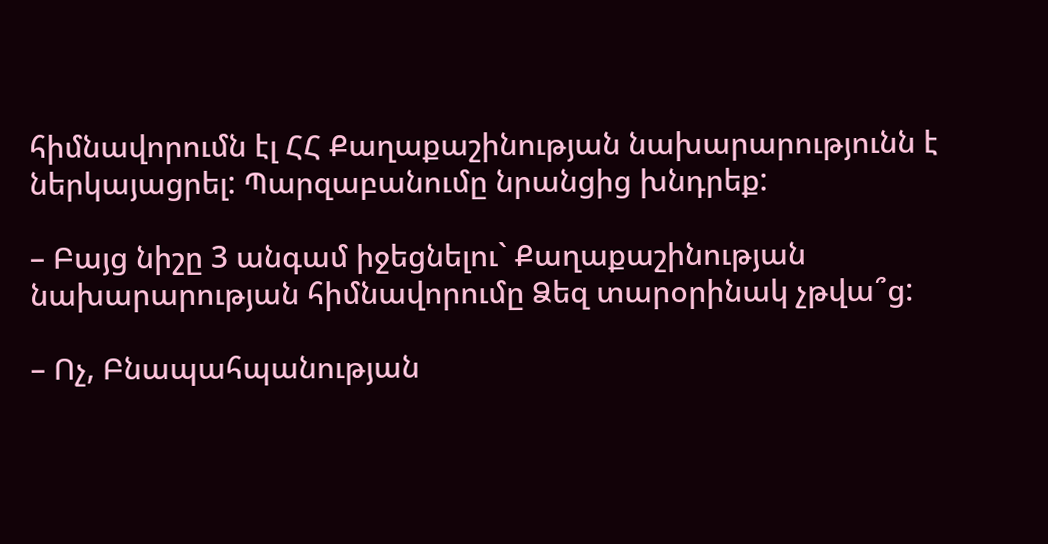հիմնավորումն էլ ՀՀ Քաղաքաշինության նախարարությունն է ներկայացրել: Պարզաբանումը նրանցից խնդրեք:

– Բայց նիշը 3 անգամ իջեցնելու` Քաղաքաշինության նախարարության հիմնավորումը Ձեզ տարօրինակ չթվա՞ց:

– Ոչ, Բնապահպանության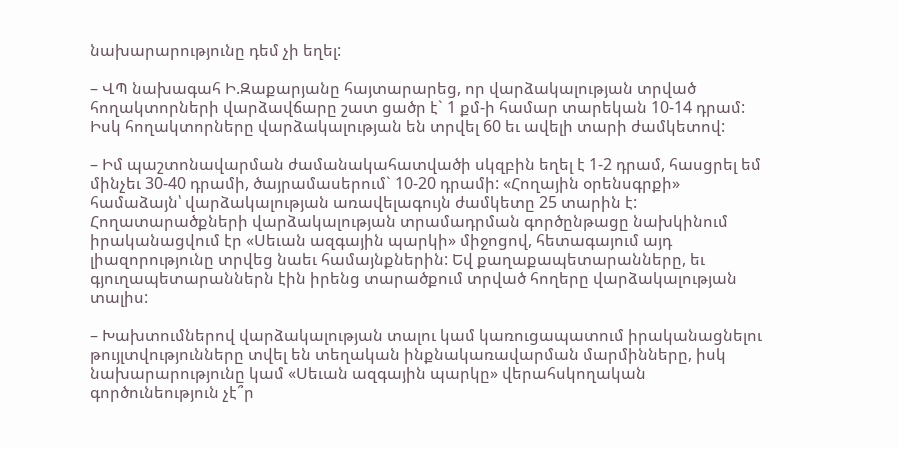նախարարությունը դեմ չի եղել:

– ՎՊ նախագահ Ի.Զաքարյանը հայտարարեց, որ վարձակալության տրված հողակտորների վարձավճարը շատ ցածր է` 1 քմ-ի համար տարեկան 10-14 դրամ: Իսկ հողակտորները վարձակալության են տրվել 60 եւ ավելի տարի ժամկետով:

– Իմ պաշտոնավարման ժամանակահատվածի սկզբին եղել է 1-2 դրամ, հասցրել եմ մինչեւ 30-40 դրամի, ծայրամասերում` 10-20 դրամի: «Հողային օրենսգրքի» համաձայն՝ վարձակալության առավելագույն ժամկետը 25 տարին է: Հողատարածքների վարձակալության տրամադրման գործընթացը նախկինում իրականացվում էր «Սեւան ազգային պարկի» միջոցով, հետագայում այդ լիազորությունը տրվեց նաեւ համայնքներին: Եվ քաղաքապետարանները, եւ գյուղապետարաններն էին իրենց տարածքում տրված հողերը վարձակալության տալիս:

– Խախտումներով վարձակալության տալու կամ կառուցապատում իրականացնելու թույլտվությունները տվել են տեղական ինքնակառավարման մարմինները, իսկ նախարարությունը կամ «Սեւան ազգային պարկը» վերահսկողական գործունեություն չէ՞ր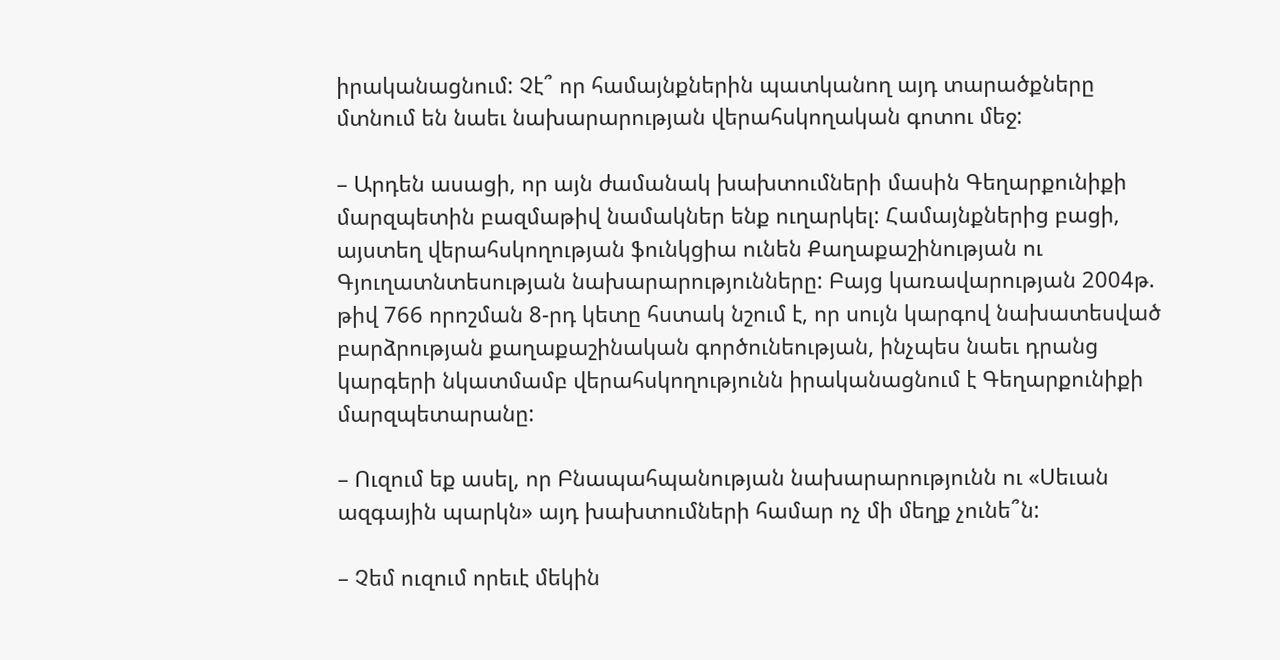իրականացնում: Չէ՞ որ համայնքներին պատկանող այդ տարածքները մտնում են նաեւ նախարարության վերահսկողական գոտու մեջ:

– Արդեն ասացի, որ այն ժամանակ խախտումների մասին Գեղարքունիքի մարզպետին բազմաթիվ նամակներ ենք ուղարկել: Համայնքներից բացի, այստեղ վերահսկողության ֆունկցիա ունեն Քաղաքաշինության ու Գյուղատնտեսության նախարարությունները: Բայց կառավարության 2004թ. թիվ 766 որոշման 8-րդ կետը հստակ նշում է, որ սույն կարգով նախատեսված բարձրության քաղաքաշինական գործունեության, ինչպես նաեւ դրանց կարգերի նկատմամբ վերահսկողությունն իրականացնում է Գեղարքունիքի մարզպետարանը:

– Ուզում եք ասել, որ Բնապահպանության նախարարությունն ու «Սեւան ազգային պարկն» այդ խախտումների համար ոչ մի մեղք չունե՞ն:

– Չեմ ուզում որեւէ մեկին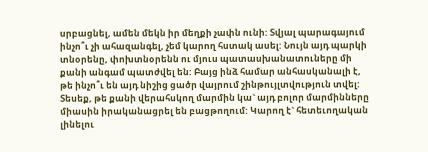սրբացնել, ամեն մեկն իր մեղքի չափն ունի: Տվյալ պարագայում ինչո՞ւ չի ահազանգել, չեմ կարող հստակ ասել: Նույն այդ պարկի տնօրենը, փոխտնօրենն ու մյուս պատասխանատուները մի քանի անգամ պատժվել են: Բայց ինձ համար անհասկանալի է, թե ինչո՞ւ են այդ նիշից ցածր վայրում շինթույլտվություն տվել: Տեսեք, թե քանի վերահսկող մարմին կա` այդ բոլոր մարմինները միասին իրականացրել են բացթողում: Կարող է` հետեւողական լինելու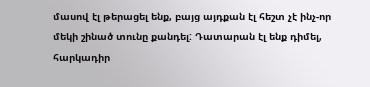մասով էլ թերացել ենք, բայց այդքան էլ հեշտ չէ ինչ-որ մեկի շինած տունը քանդել: Դատարան էլ ենք դիմել, հարկադիր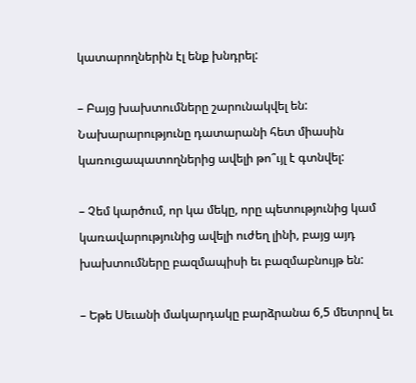կատարողներին էլ ենք խնդրել:

– Բայց խախտումները շարունակվել են: Նախարարությունը դատարանի հետ միասին կառուցապատողներից ավելի թո՞ւյլ է գտնվել:

– Չեմ կարծում, որ կա մեկը, որը պետությունից կամ կառավարությունից ավելի ուժեղ լինի, բայց այդ խախտումները բազմապիսի եւ բազմաբնույթ են:

– Եթե Սեւանի մակարդակը բարձրանա 6,5 մետրով եւ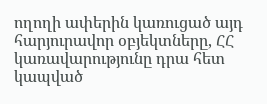ողողի ափերին կառուցած այդ հարյուրավոր օբյեկտները, ՀՀ կառավարությունը դրա հետ կապված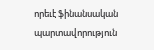որեւէ ֆինանսական պարտավորություն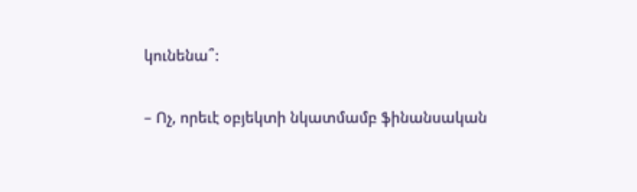կունենա՞:

– Ոչ, որեւէ օբյեկտի նկատմամբ ֆինանսական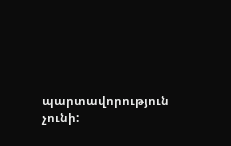պարտավորություն չունի: